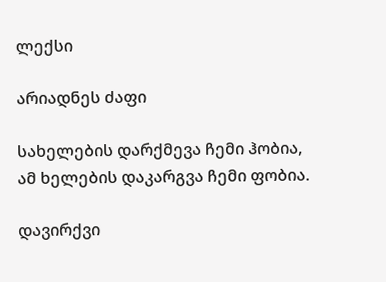ლექსი

არიადნეს ძაფი

სახელების დარქმევა ჩემი ჰობია,
ამ ხელების დაკარგვა ჩემი ფობია.

დავირქვი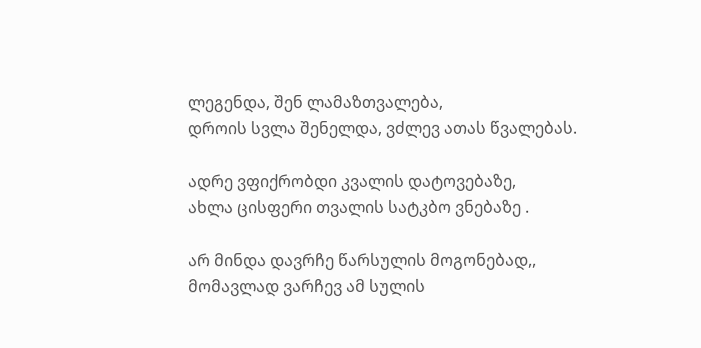ლეგენდა, შენ ლამაზთვალება,
დროის სვლა შენელდა, ვძლევ ათას წვალებას.

ადრე ვფიქრობდი კვალის დატოვებაზე,
ახლა ცისფერი თვალის სატკბო ვნებაზე .

არ მინდა დავრჩე წარსულის მოგონებად,,
მომავლად ვარჩევ ამ სულის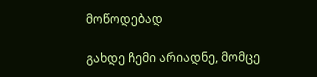მოწოდებად

გახდე ჩემი არიადნე, მომცე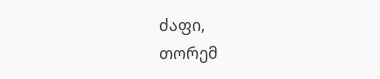ძაფი,
თორემ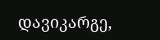დავიკარგე,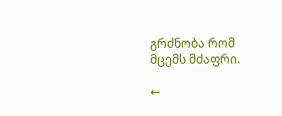გრძნობა რომ მცემს მძაფრი.

←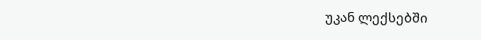უკან ლექსებში